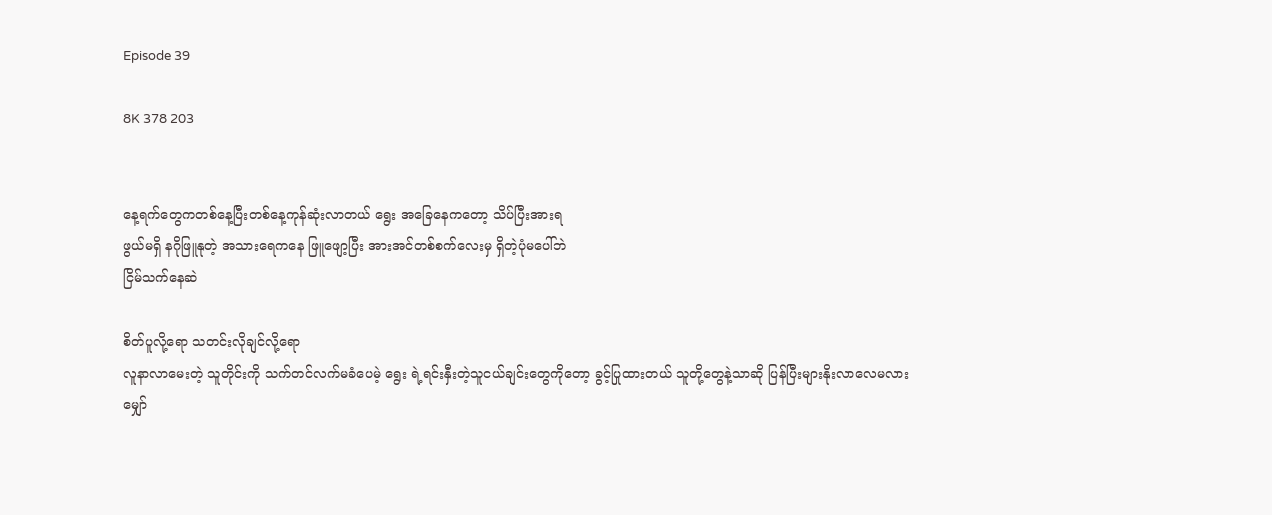Episode 39

8K 378 203


နေ့ရက်တွေကတစ်နေ့ပြီးတစ်နေ့ကုန်ဆုံးလာတယ် ရွေး အခြေနေကတော့ သိပ်ပြီးအားရ
ဖွယ်မရှိ နဂိုဖြူနုတဲ့ အသားရေကနေ ဖြူဖျော့ပြီး အားအင်တစ်စက်လေးမှ ရှိတဲ့ပုံမပေါ်ဘဲ
ငြိမ်သက်နေဆဲ

စိတ်ပူလို့ရော သတင်းလိုချင်လို့ရော
လူနာလာမေးတဲ့ သူတိုင်းကို သက်တင်လက်မခံပေမဲ့ ရွေး ရဲ့ရင်းနှီးတဲ့သူငယ်ချင်းတွေကိုတော့ ခွင့်ပြုထားတယ် သူတို့တွေနဲ့သာဆို ပြန်ပြီးများနိုးလာလေမလား မျှော်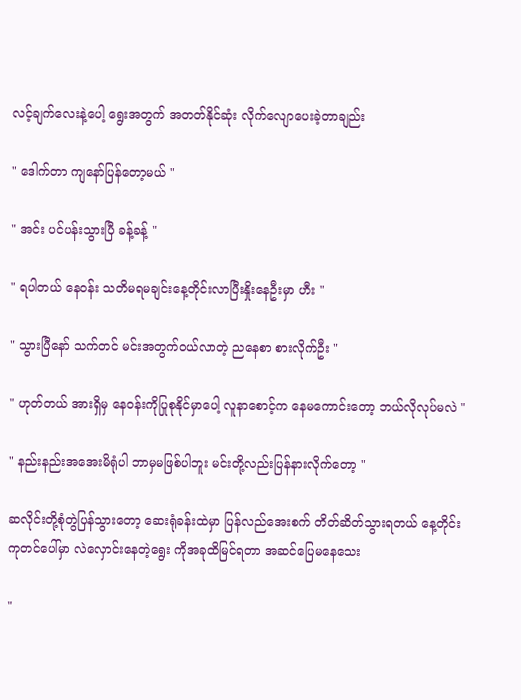လင့်ချက်လေးနဲ့ပေါ့ ရွေးအတွက် အတတ်နိုင်ဆုံး လိုက်လျောပေးခဲ့တာချည်း

" ဒေါက်တာ ကျနော်ပြန်တော့မယ် "

" အင်း ပင်ပန်းသွားပြီ ခန့်ခန့် "

" ရပါတယ် နေဝန်း သတိမရမချင်းနေ့တိုင်းလာပြီးနှိုးနေဦးမှာ ဟီး "

" သွားပြီနော် သက်တင် မင်းအတွက်ဝယ်လာတဲ့ ညနေစာ စားလိုက်ဦး "

" ဟုတ်တယ် အားရှိမှ နေဝန်းကိုပြုစုနိုင်မှာပေါ့ လူနာစောင့်က နေမကောင်းတော့ ဘယ်လိုလုပ်မလဲ "

" နည်းနည်းအအေးမိရုံပါ ဘာမှမဖြစ်ပါဘူး မင်းတို့လည်းပြန်နားလိုက်တော့ "

ဆလိုင်းတို့စုံတွဲပြန်သွားတော့ ဆေးရုံခန်းထဲမှာ ပြန်လည်အေးစက် တိတ်ဆိတ်သွားရတယ် နေ့တိုင်းကုတင်ပေါ်မှာ လဲလှောင်းနေတဲ့ရွေး ကိုအခုထိမြင်ရတာ အဆင်ပြေမနေသေး

"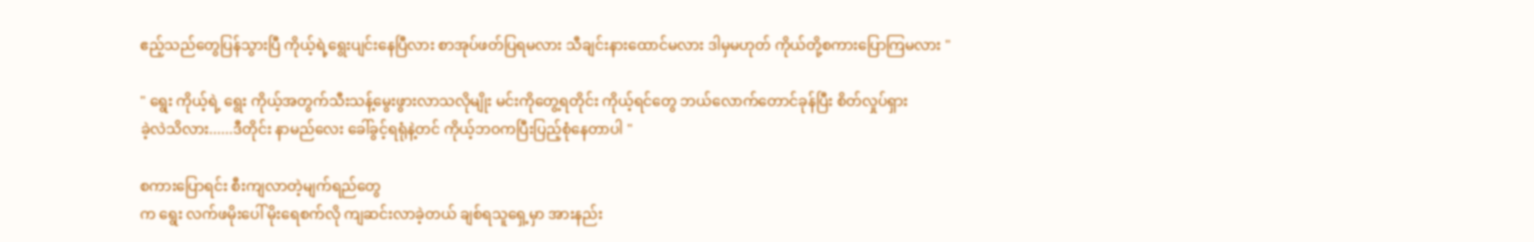ဧည့်သည်တွေပြန်သွားပြီ ကိုယ့်ရဲ့ရွေးပျင်းနေပြီလား စာအုပ်ဖတ်ပြရမလား သီချင်းနားထောင်မလား ဒါမှမဟုတ် ကိုယ်တို့စကားပြောကြမလား "

" ရွေး ကိုယ့်ရဲ့ ရွေး ကိုယ့်အတွက်သီးသန့်မွေးဖွားလာသလိုမျိုး မင်းကိုတွေ့ရတိုင်း ကိုယ့်ရင်တွေ ဘယ်လောက်တောင်ခုန်ပြီး စိတ်လှုပ်ရှား
ခဲ့လဲသိလား......ဒီတိုင်း နာမည်လေး ခေါ်ခွင့်ရရုံနဲ့တင် ကိုယ့်ဘဝကပြီးပြည့်စုံနေတာပါ "

စကားပြောရင်း စီးကျလာတဲ့မျက်ရည်တွေ
က ရွေး လက်ဖမိုးပေါ် မိုးရေစက်လို ကျဆင်းလာခဲ့တယ် ချစ်ရသူရှေ့မှာ အားနည်း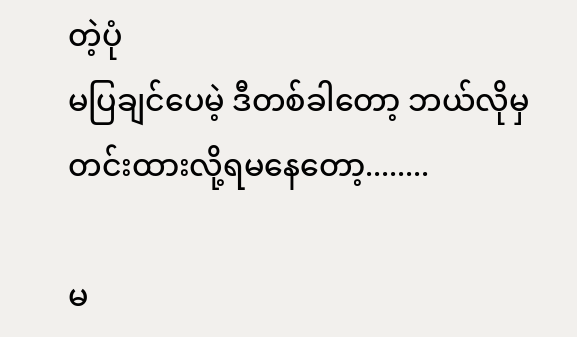တဲ့ပုံ
မပြချင်ပေမဲ့ ဒီတစ်ခါတော့ ဘယ်လိုမှတင်းထားလို့ရမနေတော့........

မ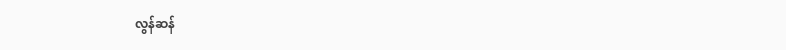လွန်ဆန်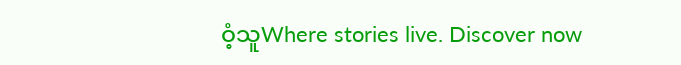ဝံ့သူWhere stories live. Discover now